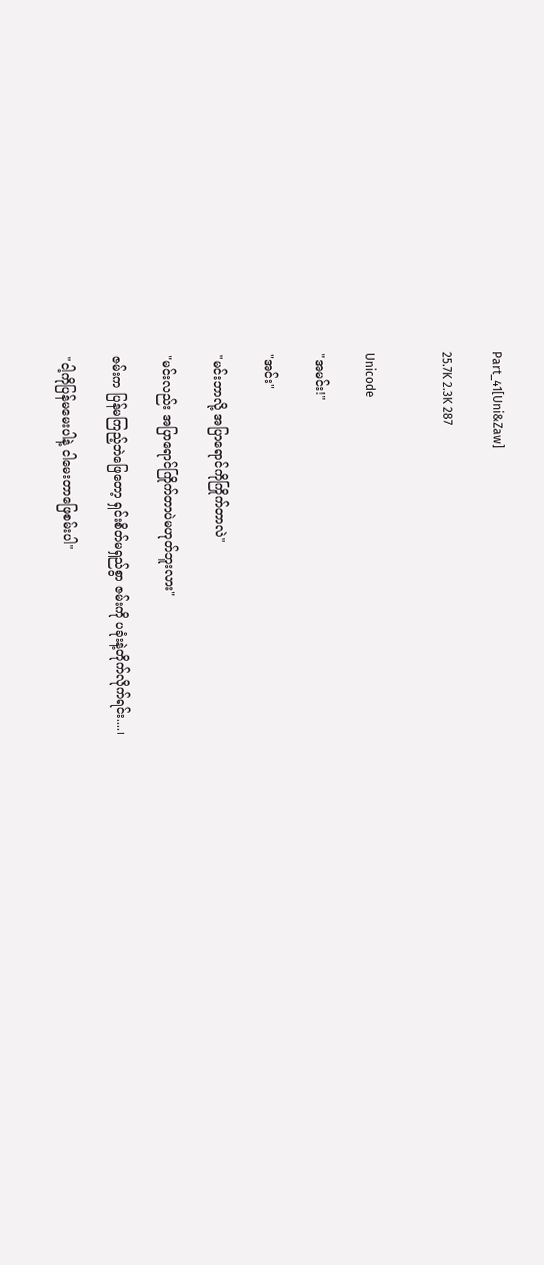Part_41[Uni&Zaw]

25.7K 2.3K 287


Unicode

"အမင်း!"

"အင်း"

"မင်းဘာလို့ အပြာရောင်ကိုကြိုက်တာလဲ"

"မင်းလည်း အပြာရောင်ကြိုက်တာပဲမဟုတ်ဘူးလား"

ဇမ်းက ပြန်မကြည့်ဘဲဖြေတော့ ရှင်းစိတ်မရှည်စွာ ဇမ်းကို ပခုံးနဲ့တိုက်လိုက်ရင်း....၊

"ငါ့ကိုပြန်မမေးပါနဲ့ ငါမေးတာဖြေစမ်းပါ"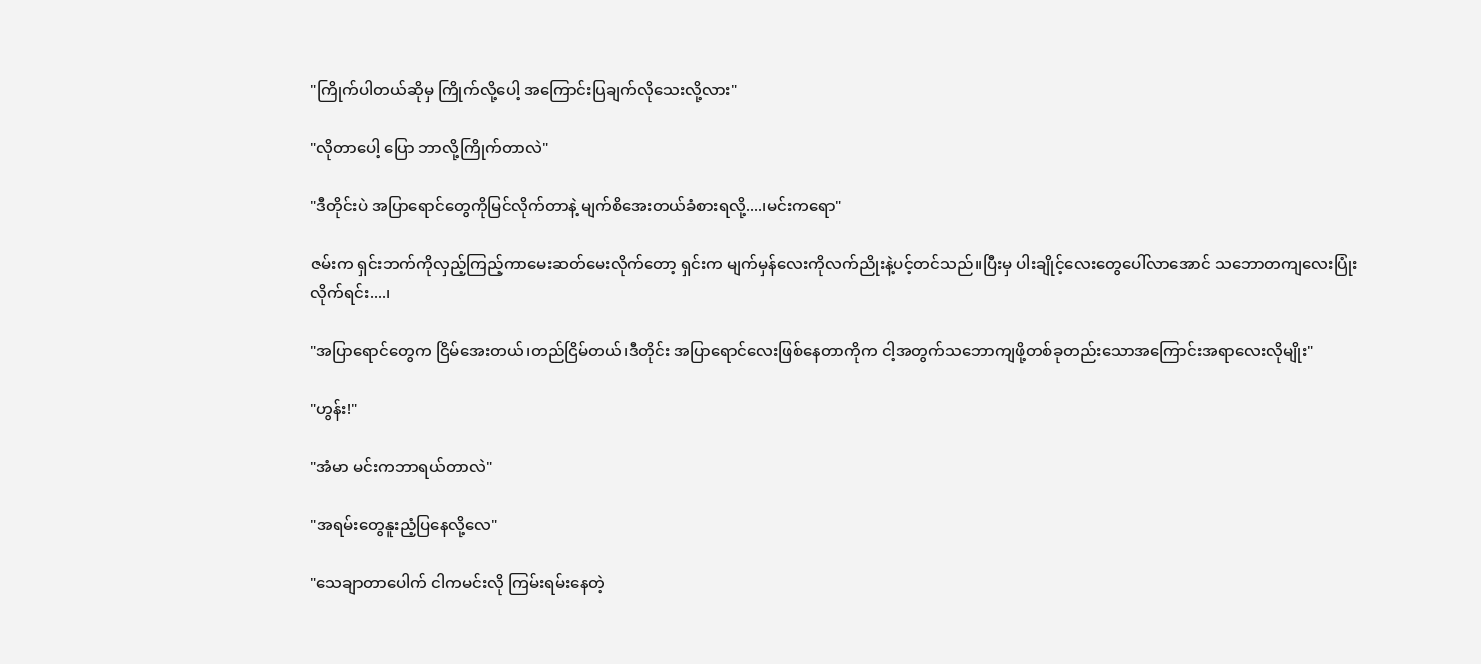"ကြိုက်ပါတယ်ဆိုမှ ကြိုက်လို့ပေါ့ အကြောင်းပြချက်လိုသေးလို့လား"

"လိုတာပေါ့ ပြော ဘာလို့ကြိုက်တာလဲ"

"ဒီတိုင်းပဲ အပြာရောင်တွေကိုမြင်လိုက်တာနဲ့ မျက်စိအေးတယ်ခံစားရလို့....၊မင်းကရော"

ဇမ်းက ရှင်းဘက်ကိုလှည့်ကြည့်ကာမေးဆတ်မေးလိုက်တော့ ရှင်းက မျက်မှန်လေးကိုလက်ညိုးနဲ့ပင့်တင်သည်။ပြီးမှ ပါးချိုင့်လေးတွေပေါ်လာအောင် သဘောတကျလေးပြုံးလိုက်ရင်း....၊

"အပြာရောင်တွေက ငြိမ်အေးတယ်၊တည်ငြိမ်တယ်၊ဒီတိုင်း အပြာရောင်လေးဖြစ်နေတာကိုက ငါ့အတွက်သဘောကျဖို့တစ်ခုတည်းသောအကြောင်းအရာလေးလိုမျိုး"

"ဟွန်း!"

"အံမာ မင်းကဘာရယ်တာလဲ"

"အရမ်းတွေနူးညံ့ပြနေလို့လေ"

"သေချာတာပေါက် ငါကမင်းလို ကြမ်းရမ်းနေတဲ့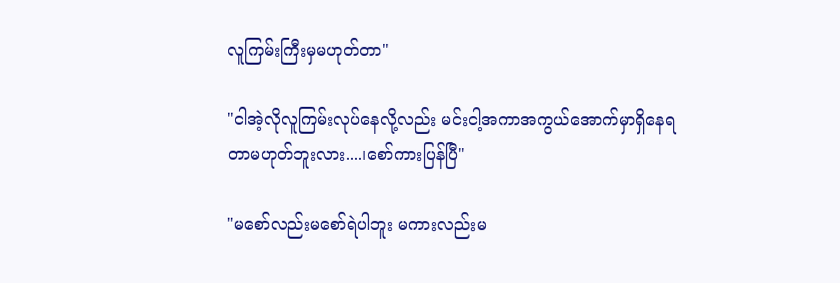လူကြမ်းကြီးမှမဟုတ်တာ"

"ငါအဲ့လိုလူကြမ်းလုပ်နေလို့လည်း မင်းငါ့အကာအကွယ်အောက်မှာရှိနေရတာမဟုတ်ဘူးလား....၊စော်ကားပြန်ပြီ"

"မစော်လည်းမစော်ရဲပါဘူး မကားလည်းမ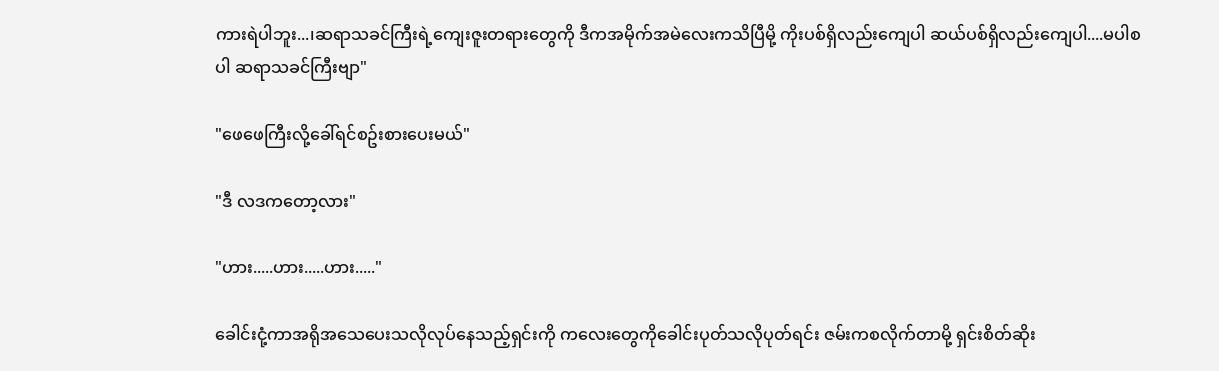ကားရဲပါဘူး...၊ဆရာသခင်ကြီးရဲ့ကျေးဇူးတရားတွေကို ဒီကအမိုက်အမဲလေးကသိပြီမို့ ကိုးပစ်ရှိလည်းကျေပါ ဆယ်ပစ်ရှိလည်းကျေပါ....မပါစပါ ဆရာသခင်ကြီးဗျာ"

"ဖေဖေကြီးလို့ခေါ်ရင်စဥ်းစားပေးမယ်"

"ဒီ လဒကတော့လား"

"ဟား.....ဟား.....ဟား....."

ခေါင်းငုံ့ကာအရိုအသေပေးသလိုလုပ်နေသည့်ရှင်းကို ကလေးတွေကိုခေါင်းပုတ်သလိုပုတ်ရင်း ဇမ်းကစလိုက်တာမို့ ရှင်းစိတ်ဆိုး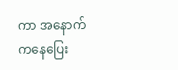ကာ အနောက်ကနေပြေး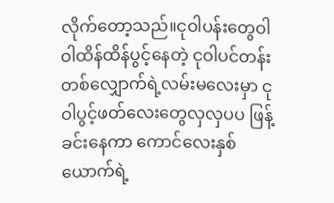လိုက်တော့သည်။ငုဝါပန်းတွေဝါဝါထိန်ထိန်ပွင့်နေတဲ့ ငုဝါပင်တန်းတစ်လျှောက်ရဲ့လမ်းမလေးမှာ ငုဝါပွင့်ဖတ်လေးတွေလှလှပပ ဖြန့်ခင်းနေကာ ကောင်လေးနှစ်ယောက်ရဲ့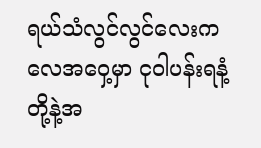ရယ်သံလွင်လွင်လေးက လေအဝှေ့မှာ ငုဝါပန်းရနံ့တို့နဲ့အ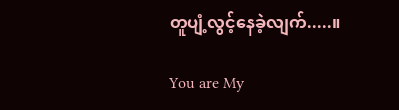တူပျံ့လွင့်နေခဲ့လျက်.....။

You are My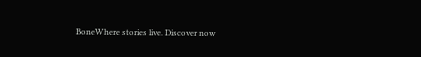BoneWhere stories live. Discover now